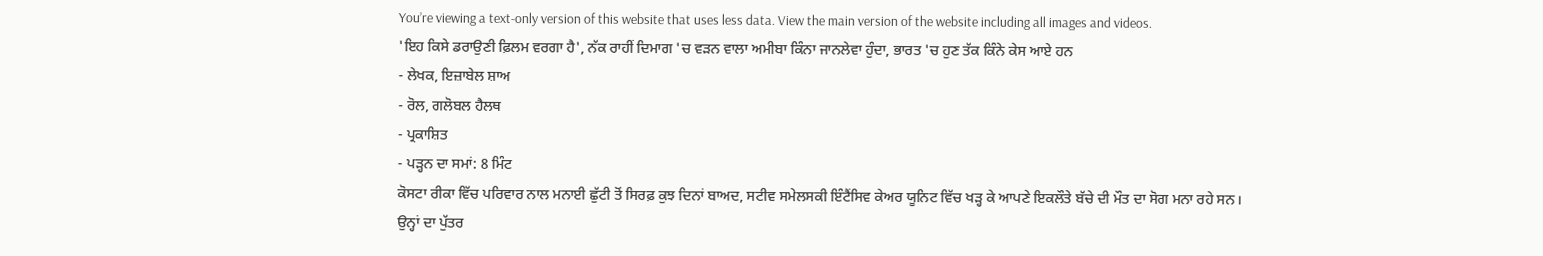You’re viewing a text-only version of this website that uses less data. View the main version of the website including all images and videos.
'ਇਹ ਕਿਸੇ ਡਰਾਉਣੀ ਫ਼ਿਲਮ ਵਰਗਾ ਹੈ', ਨੱਕ ਰਾਹੀਂ ਦਿਮਾਗ 'ਚ ਵੜਨ ਵਾਲਾ ਅਮੀਬਾ ਕਿੰਨਾ ਜਾਨਲੇਵਾ ਹੁੰਦਾ, ਭਾਰਤ 'ਚ ਹੁਣ ਤੱਕ ਕਿੰਨੇ ਕੇਸ ਆਏ ਹਨ
- ਲੇਖਕ, ਇਜ਼ਾਬੇਲ ਸ਼ਾਅ
- ਰੋਲ, ਗਲੋਬਲ ਹੈਲਥ
- ਪ੍ਰਕਾਸ਼ਿਤ
- ਪੜ੍ਹਨ ਦਾ ਸਮਾਂ: 8 ਮਿੰਟ
ਕੋਸਟਾ ਰੀਕਾ ਵਿੱਚ ਪਰਿਵਾਰ ਨਾਲ ਮਨਾਈ ਛੁੱਟੀ ਤੋਂ ਸਿਰਫ਼ ਕੁਝ ਦਿਨਾਂ ਬਾਅਦ, ਸਟੀਵ ਸਮੇਲਸਕੀ ਇੰਟੈਂਸਿਵ ਕੇਅਰ ਯੂਨਿਟ ਵਿੱਚ ਖੜ੍ਹ ਕੇ ਆਪਣੇ ਇਕਲੌਤੇ ਬੱਚੇ ਦੀ ਮੌਤ ਦਾ ਸੋਗ ਮਨਾ ਰਹੇ ਸਨ।
ਉਨ੍ਹਾਂ ਦਾ ਪੁੱਤਰ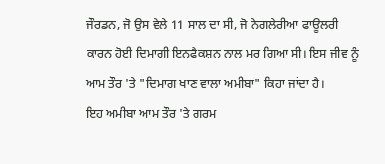ਜੌਰਡਨ, ਜੋ ਉਸ ਵੇਲੇ 11 ਸਾਲ ਦਾ ਸੀ, ਜੋ ਨੇਗਲੇਰੀਆ ਫਾਊਲਰੀ ਕਾਰਨ ਹੋਈ ਦਿਮਾਗੀ ਇਨਫੈਕਸ਼ਨ ਨਾਲ ਮਰ ਗਿਆ ਸੀ। ਇਸ ਜੀਵ ਨੂੰ ਆਮ ਤੌਰ 'ਤੇ "ਦਿਮਾਗ ਖਾਣ ਵਾਲਾ ਅਮੀਬਾ" ਕਿਹਾ ਜਾਂਦਾ ਹੈ।
ਇਹ ਅਮੀਬਾ ਆਮ ਤੌਰ 'ਤੇ ਗਰਮ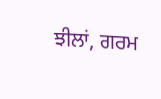ਝੀਲਾਂ, ਗਰਮ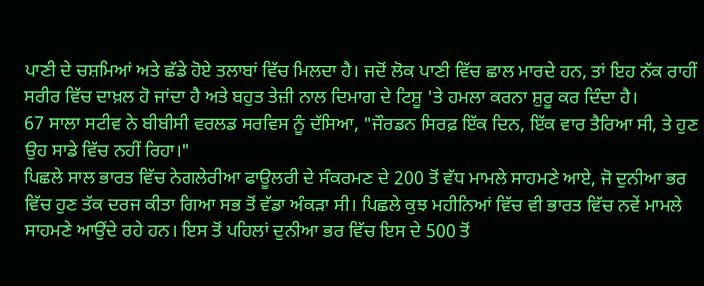ਪਾਣੀ ਦੇ ਚਸ਼ਮਿਆਂ ਅਤੇ ਛੱਡੇ ਹੋਏ ਤਲਾਬਾਂ ਵਿੱਚ ਮਿਲਦਾ ਹੈ। ਜਦੋਂ ਲੋਕ ਪਾਣੀ ਵਿੱਚ ਛਾਲ ਮਾਰਦੇ ਹਨ, ਤਾਂ ਇਹ ਨੱਕ ਰਾਹੀਂ ਸਰੀਰ ਵਿੱਚ ਦਾਖ਼ਲ ਹੋ ਜਾਂਦਾ ਹੈ ਅਤੇ ਬਹੁਤ ਤੇਜ਼ੀ ਨਾਲ ਦਿਮਾਗ ਦੇ ਟਿਸ਼ੂ 'ਤੇ ਹਮਲਾ ਕਰਨਾ ਸ਼ੁਰੂ ਕਰ ਦਿੰਦਾ ਹੈ।
67 ਸਾਲਾ ਸਟੀਵ ਨੇ ਬੀਬੀਸੀ ਵਰਲਡ ਸਰਵਿਸ ਨੂੰ ਦੱਸਿਆ, "ਜੌਰਡਨ ਸਿਰਫ਼ ਇੱਕ ਦਿਨ, ਇੱਕ ਵਾਰ ਤੈਰਿਆ ਸੀ, ਤੇ ਹੁਣ ਉਹ ਸਾਡੇ ਵਿੱਚ ਨਹੀਂ ਰਿਹਾ।"
ਪਿਛਲੇ ਸਾਲ ਭਾਰਤ ਵਿੱਚ ਨੇਗਲੇਰੀਆ ਫਾਊਲਰੀ ਦੇ ਸੰਕਰਮਣ ਦੇ 200 ਤੋਂ ਵੱਧ ਮਾਮਲੇ ਸਾਹਮਣੇ ਆਏ, ਜੋ ਦੁਨੀਆ ਭਰ ਵਿੱਚ ਹੁਣ ਤੱਕ ਦਰਜ ਕੀਤਾ ਗਿਆ ਸਭ ਤੋਂ ਵੱਡਾ ਅੰਕੜਾ ਸੀ। ਪਿਛਲੇ ਕੁਝ ਮਹੀਨਿਆਂ ਵਿੱਚ ਵੀ ਭਾਰਤ ਵਿੱਚ ਨਵੇਂ ਮਾਮਲੇ ਸਾਹਮਣੇ ਆਉਂਦੇ ਰਹੇ ਹਨ। ਇਸ ਤੋਂ ਪਹਿਲਾਂ ਦੁਨੀਆ ਭਰ ਵਿੱਚ ਇਸ ਦੇ 500 ਤੋਂ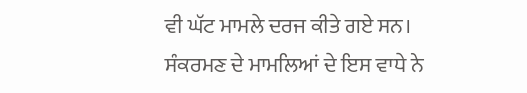ਵੀ ਘੱਟ ਮਾਮਲੇ ਦਰਜ ਕੀਤੇ ਗਏ ਸਨ।
ਸੰਕਰਮਣ ਦੇ ਮਾਮਲਿਆਂ ਦੇ ਇਸ ਵਾਧੇ ਨੇ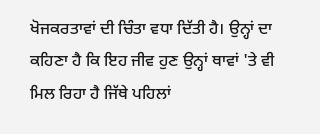ਖੋਜਕਰਤਾਵਾਂ ਦੀ ਚਿੰਤਾ ਵਧਾ ਦਿੱਤੀ ਹੈ। ਉਨ੍ਹਾਂ ਦਾ ਕਹਿਣਾ ਹੈ ਕਿ ਇਹ ਜੀਵ ਹੁਣ ਉਨ੍ਹਾਂ ਥਾਵਾਂ 'ਤੇ ਵੀ ਮਿਲ ਰਿਹਾ ਹੈ ਜਿੱਥੇ ਪਹਿਲਾਂ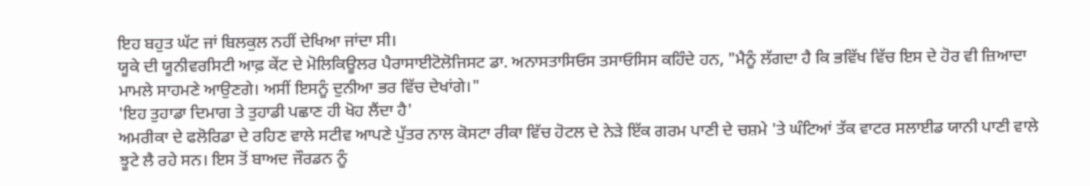ਇਹ ਬਹੁਤ ਘੱਟ ਜਾਂ ਬਿਲਕੁਲ ਨਹੀਂ ਦੇਖਿਆ ਜਾਂਦਾ ਸੀ।
ਯੂਕੇ ਦੀ ਯੂਨੀਵਰਸਿਟੀ ਆਫ਼ ਕੇਂਟ ਦੇ ਮੋਲਿਕਿਊਲਰ ਪੈਰਾਸਾਈਟੋਲੋਜਿਸਟ ਡਾ. ਅਨਾਸਤਾਸਿਓਸ ਤਸਾਓਸਿਸ ਕਹਿੰਦੇ ਹਨ, "ਮੈਨੂੰ ਲੱਗਦਾ ਹੈ ਕਿ ਭਵਿੱਖ ਵਿੱਚ ਇਸ ਦੇ ਹੋਰ ਵੀ ਜ਼ਿਆਦਾ ਮਾਮਲੇ ਸਾਹਮਣੇ ਆਉਣਗੇ। ਅਸੀਂ ਇਸਨੂੰ ਦੁਨੀਆ ਭਰ ਵਿੱਚ ਦੇਖਾਂਗੇ।"
'ਇਹ ਤੁਹਾਡਾ ਦਿਮਾਗ ਤੇ ਤੁਹਾਡੀ ਪਛਾਣ ਹੀ ਖੋਹ ਲੈਂਦਾ ਹੈ'
ਅਮਰੀਕਾ ਦੇ ਫਲੋਰਿਡਾ ਦੇ ਰਹਿਣ ਵਾਲੇ ਸਟੀਵ ਆਪਣੇ ਪੁੱਤਰ ਨਾਲ ਕੋਸਟਾ ਰੀਕਾ ਵਿੱਚ ਹੋਟਲ ਦੇ ਨੇੜੇ ਇੱਕ ਗਰਮ ਪਾਣੀ ਦੇ ਚਸ਼ਮੇ 'ਤੇ ਘੰਟਿਆਂ ਤੱਕ ਵਾਟਰ ਸਲਾਈਡ ਯਾਨੀ ਪਾਣੀ ਵਾਲੇ ਝੂਟੇ ਲੈ ਰਹੇ ਸਨ। ਇਸ ਤੋਂ ਬਾਅਦ ਜੌਰਡਨ ਨੂੰ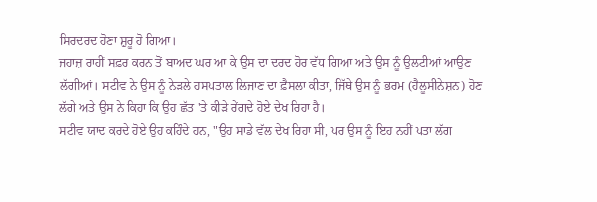ਸਿਰਦਰਦ ਹੋਣਾ ਸ਼ੁਰੂ ਹੋ ਗਿਆ।
ਜਹਾਜ਼ ਰਾਹੀਂ ਸਫ਼ਰ ਕਰਨ ਤੋਂ ਬਾਅਦ ਘਰ ਆ ਕੇ ਉਸ ਦਾ ਦਰਦ ਹੋਰ ਵੱਧ ਗਿਆ ਅਤੇ ਉਸ ਨੂੰ ਉਲਟੀਆਂ ਆਉਣ ਲੱਗੀਆਂ। ਸਟੀਵ ਨੇ ਉਸ ਨੂੰ ਨੇੜਲੇ ਹਸਪਤਾਲ ਲਿਜਾਣ ਦਾ ਫ਼ੈਸਲਾ ਕੀਤਾ, ਜਿੱਥੇ ਉਸ ਨੂੰ ਭਰਮ (ਹੈਲੂਸੀਨੇਸ਼ਨ) ਹੋਣ ਲੱਗੇ ਅਤੇ ਉਸ ਨੇ ਕਿਹਾ ਕਿ ਉਹ ਛੱਤ 'ਤੇ ਕੀੜੇ ਰੇਂਗਦੇ ਹੋਏ ਦੇਖ ਰਿਹਾ ਹੈ।
ਸਟੀਵ ਯਾਦ ਕਰਦੇ ਹੋਏ ਉਹ ਕਹਿੰਦੇ ਹਨ, "ਉਹ ਸਾਡੇ ਵੱਲ ਦੇਖ ਰਿਹਾ ਸੀ, ਪਰ ਉਸ ਨੂੰ ਇਹ ਨਹੀਂ ਪਤਾ ਲੱਗ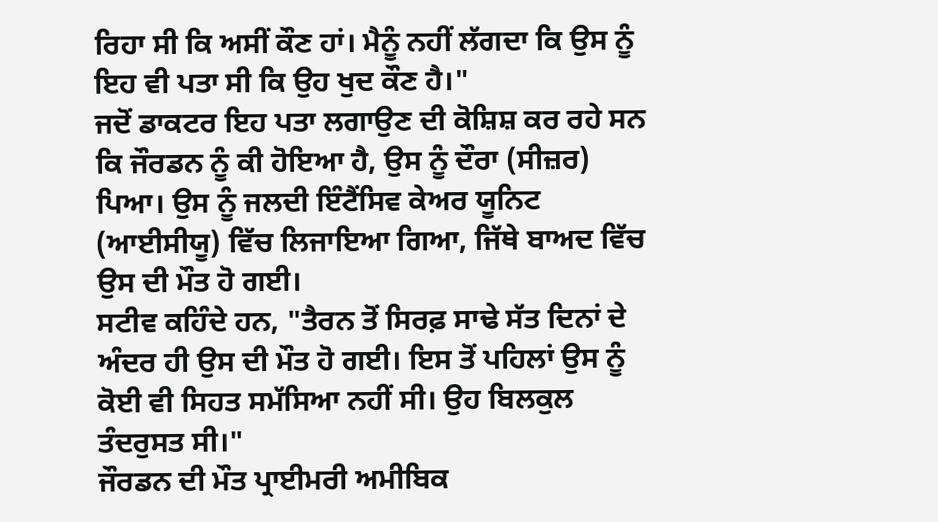ਰਿਹਾ ਸੀ ਕਿ ਅਸੀਂ ਕੌਣ ਹਾਂ। ਮੈਨੂੰ ਨਹੀਂ ਲੱਗਦਾ ਕਿ ਉਸ ਨੂੰ ਇਹ ਵੀ ਪਤਾ ਸੀ ਕਿ ਉਹ ਖੁਦ ਕੌਣ ਹੈ।"
ਜਦੋਂ ਡਾਕਟਰ ਇਹ ਪਤਾ ਲਗਾਉਣ ਦੀ ਕੋਸ਼ਿਸ਼ ਕਰ ਰਹੇ ਸਨ ਕਿ ਜੌਰਡਨ ਨੂੰ ਕੀ ਹੋਇਆ ਹੈ, ਉਸ ਨੂੰ ਦੌਰਾ (ਸੀਜ਼ਰ) ਪਿਆ। ਉਸ ਨੂੰ ਜਲਦੀ ਇੰਟੈਂਸਿਵ ਕੇਅਰ ਯੂਨਿਟ (ਆਈਸੀਯੂ) ਵਿੱਚ ਲਿਜਾਇਆ ਗਿਆ, ਜਿੱਥੇ ਬਾਅਦ ਵਿੱਚ ਉਸ ਦੀ ਮੌਤ ਹੋ ਗਈ।
ਸਟੀਵ ਕਹਿੰਦੇ ਹਨ, "ਤੈਰਨ ਤੋਂ ਸਿਰਫ਼ ਸਾਢੇ ਸੱਤ ਦਿਨਾਂ ਦੇ ਅੰਦਰ ਹੀ ਉਸ ਦੀ ਮੌਤ ਹੋ ਗਈ। ਇਸ ਤੋਂ ਪਹਿਲਾਂ ਉਸ ਨੂੰ ਕੋਈ ਵੀ ਸਿਹਤ ਸਮੱਸਿਆ ਨਹੀਂ ਸੀ। ਉਹ ਬਿਲਕੁਲ ਤੰਦਰੁਸਤ ਸੀ।"
ਜੌਰਡਨ ਦੀ ਮੌਤ ਪ੍ਰਾਈਮਰੀ ਅਮੀਬਿਕ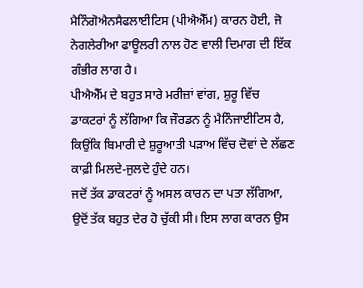ਮੈਨਿੰਗੋਐਨਸੈਫਲਾਈਟਿਸ (ਪੀਐਐੱਮ) ਕਾਰਨ ਹੋਈ, ਜੋ ਨੇਗਲੇਰੀਆ ਫਾਊਲਰੀ ਨਾਲ ਹੋਣ ਵਾਲੀ ਦਿਮਾਗ ਦੀ ਇੱਕ ਗੰਭੀਰ ਲਾਗ ਹੈ।
ਪੀਐਐੱਮ ਦੇ ਬਹੁਤ ਸਾਰੇ ਮਰੀਜ਼ਾਂ ਵਾਂਗ, ਸ਼ੁਰੂ ਵਿੱਚ ਡਾਕਟਰਾਂ ਨੂੰ ਲੱਗਿਆ ਕਿ ਜੌਰਡਨ ਨੂੰ ਮੈਨਿੰਜਾਈਟਿਸ ਹੈ, ਕਿਉਂਕਿ ਬਿਮਾਰੀ ਦੇ ਸ਼ੁਰੂਆਤੀ ਪੜਾਅ ਵਿੱਚ ਦੋਵਾਂ ਦੇ ਲੱਛਣ ਕਾਫ਼ੀ ਮਿਲਦੇ-ਜੁਲਦੇ ਹੁੰਦੇ ਹਨ।
ਜਦੋਂ ਤੱਕ ਡਾਕਟਰਾਂ ਨੂੰ ਅਸਲ ਕਾਰਨ ਦਾ ਪਤਾ ਲੱਗਿਆ, ਉਦੋਂ ਤੱਕ ਬਹੁਤ ਦੇਰ ਹੋ ਚੁੱਕੀ ਸੀ। ਇਸ ਲਾਗ ਕਾਰਨ ਉਸ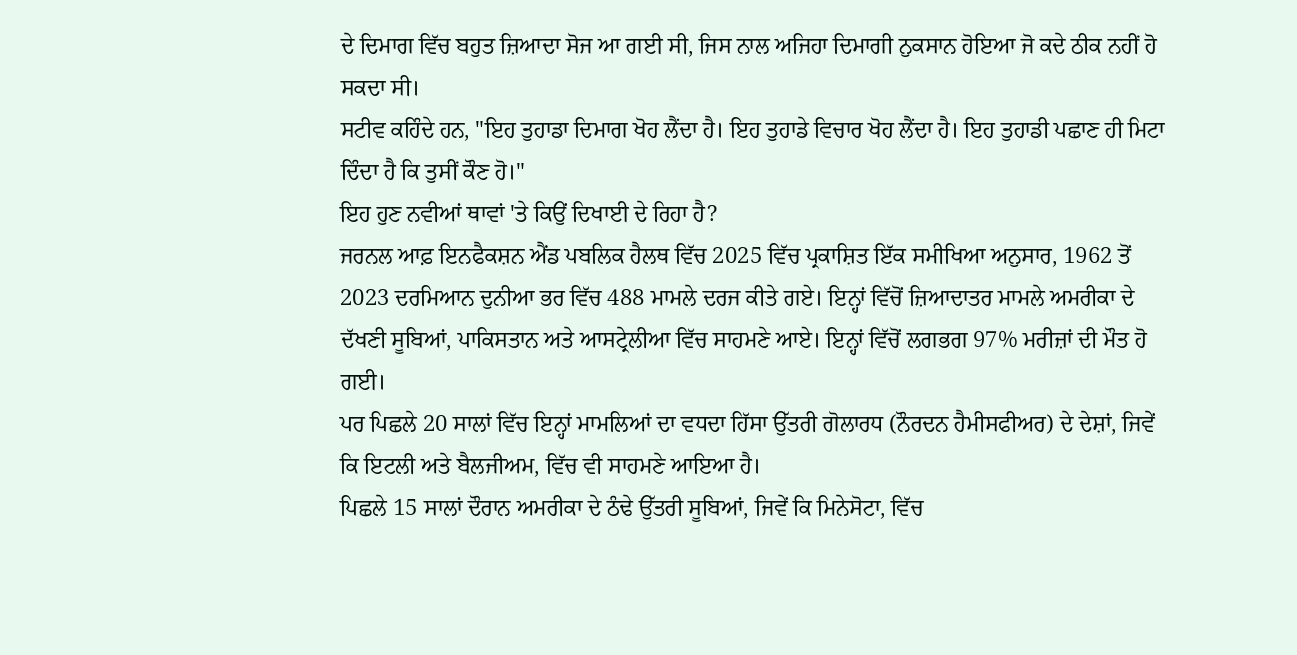ਦੇ ਦਿਮਾਗ ਵਿੱਚ ਬਹੁਤ ਜ਼ਿਆਦਾ ਸੋਜ ਆ ਗਈ ਸੀ, ਜਿਸ ਨਾਲ ਅਜਿਹਾ ਦਿਮਾਗੀ ਨੁਕਸਾਨ ਹੋਇਆ ਜੋ ਕਦੇ ਠੀਕ ਨਹੀਂ ਹੋ ਸਕਦਾ ਸੀ।
ਸਟੀਵ ਕਹਿੰਦੇ ਹਨ, "ਇਹ ਤੁਹਾਡਾ ਦਿਮਾਗ ਖੋਹ ਲੈਂਦਾ ਹੈ। ਇਹ ਤੁਹਾਡੇ ਵਿਚਾਰ ਖੋਹ ਲੈਂਦਾ ਹੈ। ਇਹ ਤੁਹਾਡੀ ਪਛਾਣ ਹੀ ਮਿਟਾ ਦਿੰਦਾ ਹੈ ਕਿ ਤੁਸੀਂ ਕੌਣ ਹੋ।"
ਇਹ ਹੁਣ ਨਵੀਆਂ ਥਾਵਾਂ 'ਤੇ ਕਿਉਂ ਦਿਖਾਈ ਦੇ ਰਿਹਾ ਹੈ?
ਜਰਨਲ ਆਫ਼ ਇਨਫੈਕਸ਼ਨ ਐਂਡ ਪਬਲਿਕ ਹੈਲਥ ਵਿੱਚ 2025 ਵਿੱਚ ਪ੍ਰਕਾਸ਼ਿਤ ਇੱਕ ਸਮੀਖਿਆ ਅਨੁਸਾਰ, 1962 ਤੋਂ 2023 ਦਰਮਿਆਨ ਦੁਨੀਆ ਭਰ ਵਿੱਚ 488 ਮਾਮਲੇ ਦਰਜ ਕੀਤੇ ਗਏ। ਇਨ੍ਹਾਂ ਵਿੱਚੋਂ ਜ਼ਿਆਦਾਤਰ ਮਾਮਲੇ ਅਮਰੀਕਾ ਦੇ ਦੱਖਣੀ ਸੂਬਿਆਂ, ਪਾਕਿਸਤਾਨ ਅਤੇ ਆਸਟ੍ਰੇਲੀਆ ਵਿੱਚ ਸਾਹਮਣੇ ਆਏ। ਇਨ੍ਹਾਂ ਵਿੱਚੋਂ ਲਗਭਗ 97% ਮਰੀਜ਼ਾਂ ਦੀ ਮੌਤ ਹੋ ਗਈ।
ਪਰ ਪਿਛਲੇ 20 ਸਾਲਾਂ ਵਿੱਚ ਇਨ੍ਹਾਂ ਮਾਮਲਿਆਂ ਦਾ ਵਧਦਾ ਹਿੱਸਾ ਉੱਤਰੀ ਗੋਲਾਰਧ (ਨੌਰਦਨ ਹੈਮੀਸਫੀਅਰ) ਦੇ ਦੇਸ਼ਾਂ, ਜਿਵੇਂ ਕਿ ਇਟਲੀ ਅਤੇ ਬੈਲਜੀਅਮ, ਵਿੱਚ ਵੀ ਸਾਹਮਣੇ ਆਇਆ ਹੈ।
ਪਿਛਲੇ 15 ਸਾਲਾਂ ਦੌਰਾਨ ਅਮਰੀਕਾ ਦੇ ਠੰਢੇ ਉੱਤਰੀ ਸੂਬਿਆਂ, ਜਿਵੇਂ ਕਿ ਮਿਨੇਸੋਟਾ, ਵਿੱਚ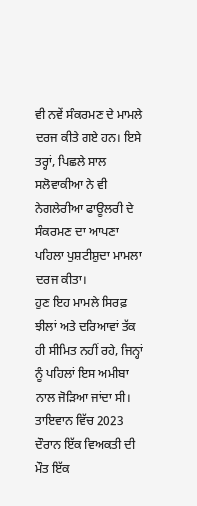ਵੀ ਨਵੇਂ ਸੰਕਰਮਣ ਦੇ ਮਾਮਲੇ ਦਰਜ ਕੀਤੇ ਗਏ ਹਨ। ਇਸੇ ਤਰ੍ਹਾਂ, ਪਿਛਲੇ ਸਾਲ ਸਲੋਵਾਕੀਆ ਨੇ ਵੀ ਨੇਗਲੇਰੀਆ ਫਾਊਲਰੀ ਦੇ ਸੰਕਰਮਣ ਦਾ ਆਪਣਾ ਪਹਿਲਾ ਪੁਸ਼ਟੀਸ਼ੁਦਾ ਮਾਮਲਾ ਦਰਜ ਕੀਤਾ।
ਹੁਣ ਇਹ ਮਾਮਲੇ ਸਿਰਫ਼ ਝੀਲਾਂ ਅਤੇ ਦਰਿਆਵਾਂ ਤੱਕ ਹੀ ਸੀਮਿਤ ਨਹੀਂ ਰਹੇ, ਜਿਨ੍ਹਾਂ ਨੂੰ ਪਹਿਲਾਂ ਇਸ ਅਮੀਬਾ ਨਾਲ ਜੋੜਿਆ ਜਾਂਦਾ ਸੀ।
ਤਾਇਵਾਨ ਵਿੱਚ 2023 ਦੌਰਾਨ ਇੱਕ ਵਿਅਕਤੀ ਦੀ ਮੌਤ ਇੱਕ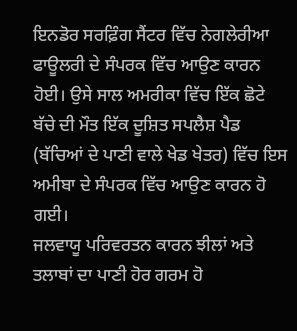ਇਨਡੋਰ ਸਰਫ਼ਿੰਗ ਸੈਂਟਰ ਵਿੱਚ ਨੇਗਲੇਰੀਆ ਫਾਊਲਰੀ ਦੇ ਸੰਪਰਕ ਵਿੱਚ ਆਉਣ ਕਾਰਨ ਹੋਈ। ਉਸੇ ਸਾਲ ਅਮਰੀਕਾ ਵਿੱਚ ਇੱਕ ਛੋਟੇ ਬੱਚੇ ਦੀ ਮੌਤ ਇੱਕ ਦੂਸ਼ਿਤ ਸਪਲੈਸ਼ ਪੈਡ (ਬੱਚਿਆਂ ਦੇ ਪਾਣੀ ਵਾਲੇ ਖੇਡ ਖੇਤਰ) ਵਿੱਚ ਇਸ ਅਮੀਬਾ ਦੇ ਸੰਪਰਕ ਵਿੱਚ ਆਉਣ ਕਾਰਨ ਹੋ ਗਈ।
ਜਲਵਾਯੂ ਪਰਿਵਰਤਨ ਕਾਰਨ ਝੀਲਾਂ ਅਤੇ ਤਲਾਬਾਂ ਦਾ ਪਾਣੀ ਹੋਰ ਗਰਮ ਹੋ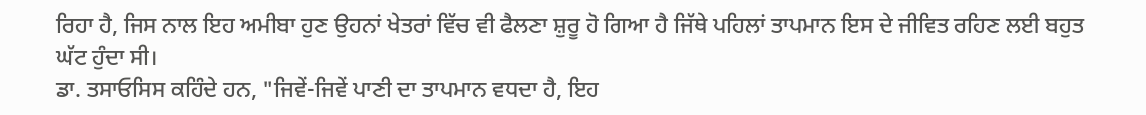ਰਿਹਾ ਹੈ, ਜਿਸ ਨਾਲ ਇਹ ਅਮੀਬਾ ਹੁਣ ਉਹਨਾਂ ਖੇਤਰਾਂ ਵਿੱਚ ਵੀ ਫੈਲਣਾ ਸ਼ੁਰੂ ਹੋ ਗਿਆ ਹੈ ਜਿੱਥੇ ਪਹਿਲਾਂ ਤਾਪਮਾਨ ਇਸ ਦੇ ਜੀਵਿਤ ਰਹਿਣ ਲਈ ਬਹੁਤ ਘੱਟ ਹੁੰਦਾ ਸੀ।
ਡਾ. ਤਸਾਓਸਿਸ ਕਹਿੰਦੇ ਹਨ, "ਜਿਵੇਂ-ਜਿਵੇਂ ਪਾਣੀ ਦਾ ਤਾਪਮਾਨ ਵਧਦਾ ਹੈ, ਇਹ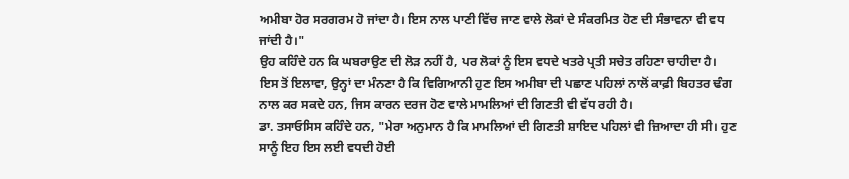ਅਮੀਬਾ ਹੋਰ ਸਰਗਰਮ ਹੋ ਜਾਂਦਾ ਹੈ। ਇਸ ਨਾਲ ਪਾਣੀ ਵਿੱਚ ਜਾਣ ਵਾਲੇ ਲੋਕਾਂ ਦੇ ਸੰਕਰਮਿਤ ਹੋਣ ਦੀ ਸੰਭਾਵਨਾ ਵੀ ਵਧ ਜਾਂਦੀ ਹੈ।"
ਉਹ ਕਹਿੰਦੇ ਹਨ ਕਿ ਘਬਰਾਉਣ ਦੀ ਲੋੜ ਨਹੀਂ ਹੈ, ਪਰ ਲੋਕਾਂ ਨੂੰ ਇਸ ਵਧਦੇ ਖਤਰੇ ਪ੍ਰਤੀ ਸਚੇਤ ਰਹਿਣਾ ਚਾਹੀਦਾ ਹੈ।
ਇਸ ਤੋਂ ਇਲਾਵਾ, ਉਨ੍ਹਾਂ ਦਾ ਮੰਨਣਾ ਹੈ ਕਿ ਵਿਗਿਆਨੀ ਹੁਣ ਇਸ ਅਮੀਬਾ ਦੀ ਪਛਾਣ ਪਹਿਲਾਂ ਨਾਲੋਂ ਕਾਫ਼ੀ ਬਿਹਤਰ ਢੰਗ ਨਾਲ ਕਰ ਸਕਦੇ ਹਨ, ਜਿਸ ਕਾਰਨ ਦਰਜ ਹੋਣ ਵਾਲੇ ਮਾਮਲਿਆਂ ਦੀ ਗਿਣਤੀ ਵੀ ਵੱਧ ਰਹੀ ਹੈ।
ਡਾ. ਤਸਾਓਸਿਸ ਕਹਿੰਦੇ ਹਨ, "ਮੇਰਾ ਅਨੁਮਾਨ ਹੈ ਕਿ ਮਾਮਲਿਆਂ ਦੀ ਗਿਣਤੀ ਸ਼ਾਇਦ ਪਹਿਲਾਂ ਵੀ ਜ਼ਿਆਦਾ ਹੀ ਸੀ। ਹੁਣ ਸਾਨੂੰ ਇਹ ਇਸ ਲਈ ਵਧਦੀ ਹੋਈ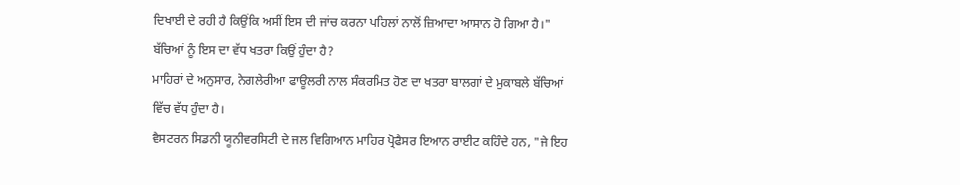ਦਿਖਾਈ ਦੇ ਰਹੀ ਹੈ ਕਿਉਂਕਿ ਅਸੀਂ ਇਸ ਦੀ ਜਾਂਚ ਕਰਨਾ ਪਹਿਲਾਂ ਨਾਲੋਂ ਜ਼ਿਆਦਾ ਆਸਾਨ ਹੋ ਗਿਆ ਹੈ।"
ਬੱਚਿਆਂ ਨੂੰ ਇਸ ਦਾ ਵੱਧ ਖਤਰਾ ਕਿਉਂ ਹੁੰਦਾ ਹੈ?
ਮਾਹਿਰਾਂ ਦੇ ਅਨੁਸਾਰ, ਨੇਗਲੇਰੀਆ ਫਾਊਲਰੀ ਨਾਲ ਸੰਕਰਮਿਤ ਹੋਣ ਦਾ ਖਤਰਾ ਬਾਲਗਾਂ ਦੇ ਮੁਕਾਬਲੇ ਬੱਚਿਆਂ ਵਿੱਚ ਵੱਧ ਹੁੰਦਾ ਹੈ।
ਵੈਸਟਰਨ ਸਿਡਨੀ ਯੂਨੀਵਰਸਿਟੀ ਦੇ ਜਲ ਵਿਗਿਆਨ ਮਾਹਿਰ ਪ੍ਰੋਫੈਸਰ ਇਆਨ ਰਾਈਟ ਕਹਿੰਦੇ ਹਨ, "ਜੇ ਇਹ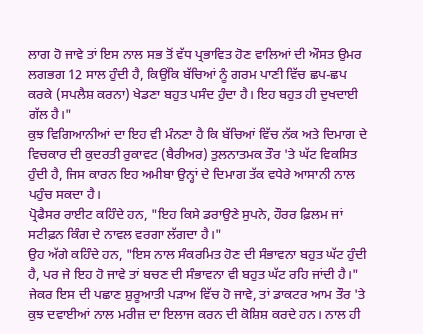ਲਾਗ ਹੋ ਜਾਵੇ ਤਾਂ ਇਸ ਨਾਲ ਸਭ ਤੋਂ ਵੱਧ ਪ੍ਰਭਾਵਿਤ ਹੋਣ ਵਾਲਿਆਂ ਦੀ ਔਸਤ ਉਮਰ ਲਗਭਗ 12 ਸਾਲ ਹੁੰਦੀ ਹੈ, ਕਿਉਂਕਿ ਬੱਚਿਆਂ ਨੂੰ ਗਰਮ ਪਾਣੀ ਵਿੱਚ ਛਪ-ਛਪ ਕਰਕੇ (ਸਪਲੈਸ਼ ਕਰਨਾ) ਖੇਡਣਾ ਬਹੁਤ ਪਸੰਦ ਹੁੰਦਾ ਹੈ। ਇਹ ਬਹੁਤ ਹੀ ਦੁਖਦਾਈ ਗੱਲ ਹੈ।"
ਕੁਝ ਵਿਗਿਆਨੀਆਂ ਦਾ ਇਹ ਵੀ ਮੰਨਣਾ ਹੈ ਕਿ ਬੱਚਿਆਂ ਵਿੱਚ ਨੱਕ ਅਤੇ ਦਿਮਾਗ ਦੇ ਵਿਚਕਾਰ ਦੀ ਕੁਦਰਤੀ ਰੁਕਾਵਟ (ਬੈਰੀਅਰ) ਤੁਲਨਾਤਮਕ ਤੌਰ 'ਤੇ ਘੱਟ ਵਿਕਸਿਤ ਹੁੰਦੀ ਹੈ, ਜਿਸ ਕਾਰਨ ਇਹ ਅਮੀਬਾ ਉਨ੍ਹਾਂ ਦੇ ਦਿਮਾਗ ਤੱਕ ਵਧੇਰੇ ਆਸਾਨੀ ਨਾਲ ਪਹੁੰਚ ਸਕਦਾ ਹੈ।
ਪ੍ਰੋਫੈਸਰ ਰਾਈਟ ਕਹਿੰਦੇ ਹਨ, "ਇਹ ਕਿਸੇ ਡਰਾਉਣੇ ਸੁਪਨੇ, ਹੌਰਰ ਫ਼ਿਲਮ ਜਾਂ ਸਟੀਫ਼ਨ ਕਿੰਗ ਦੇ ਨਾਵਲ ਵਰਗਾ ਲੱਗਦਾ ਹੈ।"
ਉਹ ਅੱਗੇ ਕਹਿੰਦੇ ਹਨ, "ਇਸ ਨਾਲ ਸੰਕਰਮਿਤ ਹੋਣ ਦੀ ਸੰਭਾਵਨਾ ਬਹੁਤ ਘੱਟ ਹੁੰਦੀ ਹੈ, ਪਰ ਜੇ ਇਹ ਹੋ ਜਾਵੇ ਤਾਂ ਬਚਣ ਦੀ ਸੰਭਾਵਨਾ ਵੀ ਬਹੁਤ ਘੱਟ ਰਹਿ ਜਾਂਦੀ ਹੈ।"
ਜੇਕਰ ਇਸ ਦੀ ਪਛਾਣ ਸ਼ੁਰੂਆਤੀ ਪੜਾਅ ਵਿੱਚ ਹੋ ਜਾਵੇ, ਤਾਂ ਡਾਕਟਰ ਆਮ ਤੌਰ 'ਤੇ ਕੁਝ ਦਵਾਈਆਂ ਨਾਲ ਮਰੀਜ਼ ਦਾ ਇਲਾਜ ਕਰਨ ਦੀ ਕੋਸ਼ਿਸ਼ ਕਰਦੇ ਹਨ। ਨਾਲ ਹੀ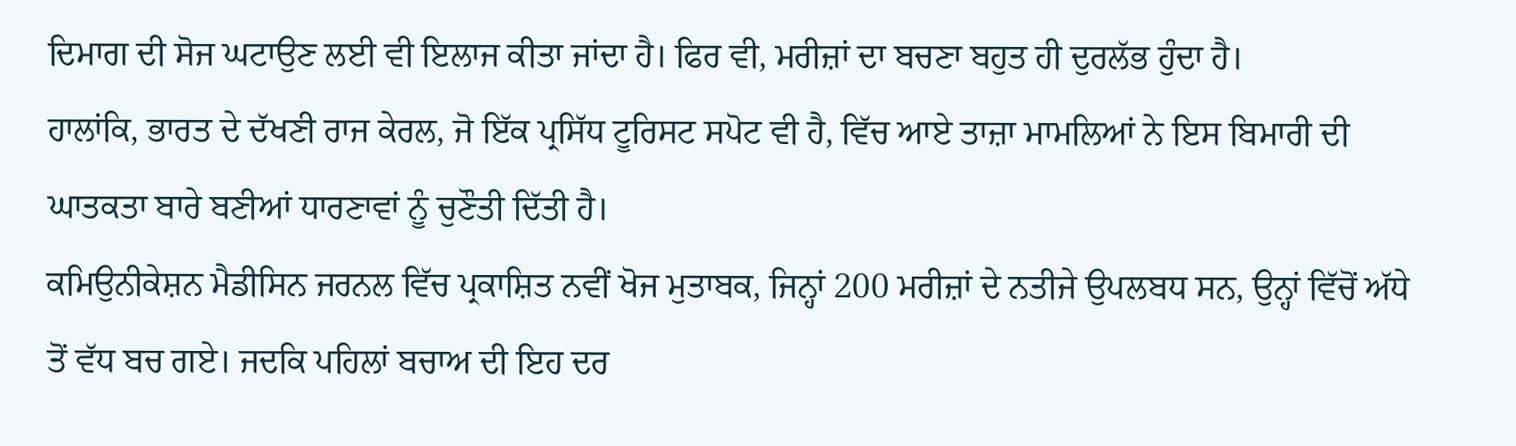ਦਿਮਾਗ ਦੀ ਸੋਜ ਘਟਾਉਣ ਲਈ ਵੀ ਇਲਾਜ ਕੀਤਾ ਜਾਂਦਾ ਹੈ। ਫਿਰ ਵੀ, ਮਰੀਜ਼ਾਂ ਦਾ ਬਚਣਾ ਬਹੁਤ ਹੀ ਦੁਰਲੱਭ ਹੁੰਦਾ ਹੈ।
ਹਾਲਾਂਕਿ, ਭਾਰਤ ਦੇ ਦੱਖਣੀ ਰਾਜ ਕੇਰਲ, ਜੋ ਇੱਕ ਪ੍ਰਸਿੱਧ ਟੂਰਿਸਟ ਸਪੋਟ ਵੀ ਹੈ, ਵਿੱਚ ਆਏ ਤਾਜ਼ਾ ਮਾਮਲਿਆਂ ਨੇ ਇਸ ਬਿਮਾਰੀ ਦੀ ਘਾਤਕਤਾ ਬਾਰੇ ਬਣੀਆਂ ਧਾਰਣਾਵਾਂ ਨੂੰ ਚੁਣੌਤੀ ਦਿੱਤੀ ਹੈ।
ਕਮਿਉਨੀਕੇਸ਼ਨ ਮੈਡੀਸਿਨ ਜਰਨਲ ਵਿੱਚ ਪ੍ਰਕਾਸ਼ਿਤ ਨਵੀਂ ਖੋਜ ਮੁਤਾਬਕ, ਜਿਨ੍ਹਾਂ 200 ਮਰੀਜ਼ਾਂ ਦੇ ਨਤੀਜੇ ਉਪਲਬਧ ਸਨ, ਉਨ੍ਹਾਂ ਵਿੱਚੋਂ ਅੱਧੇ ਤੋਂ ਵੱਧ ਬਚ ਗਏ। ਜਦਕਿ ਪਹਿਲਾਂ ਬਚਾਅ ਦੀ ਇਹ ਦਰ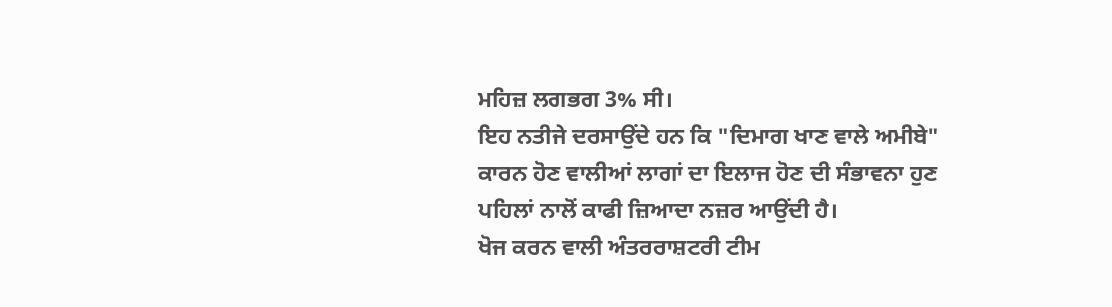ਮਹਿਜ਼ ਲਗਭਗ 3% ਸੀ।
ਇਹ ਨਤੀਜੇ ਦਰਸਾਉਂਦੇ ਹਨ ਕਿ "ਦਿਮਾਗ ਖਾਣ ਵਾਲੇ ਅਮੀਬੇ" ਕਾਰਨ ਹੋਣ ਵਾਲੀਆਂ ਲਾਗਾਂ ਦਾ ਇਲਾਜ ਹੋਣ ਦੀ ਸੰਭਾਵਨਾ ਹੁਣ ਪਹਿਲਾਂ ਨਾਲੋਂ ਕਾਫੀ ਜ਼ਿਆਦਾ ਨਜ਼ਰ ਆਉਂਦੀ ਹੈ।
ਖੋਜ ਕਰਨ ਵਾਲੀ ਅੰਤਰਰਾਸ਼ਟਰੀ ਟੀਮ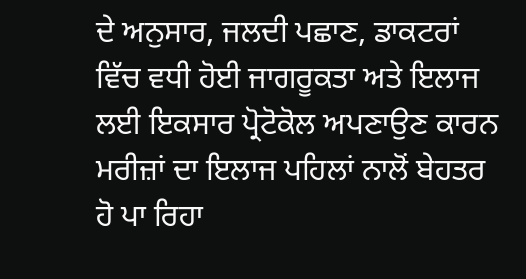ਦੇ ਅਨੁਸਾਰ, ਜਲਦੀ ਪਛਾਣ, ਡਾਕਟਰਾਂ ਵਿੱਚ ਵਧੀ ਹੋਈ ਜਾਗਰੂਕਤਾ ਅਤੇ ਇਲਾਜ ਲਈ ਇਕਸਾਰ ਪ੍ਰੋਟੋਕੋਲ ਅਪਣਾਉਣ ਕਾਰਨ ਮਰੀਜ਼ਾਂ ਦਾ ਇਲਾਜ ਪਹਿਲਾਂ ਨਾਲੋਂ ਬੇਹਤਰ ਹੋ ਪਾ ਰਿਹਾ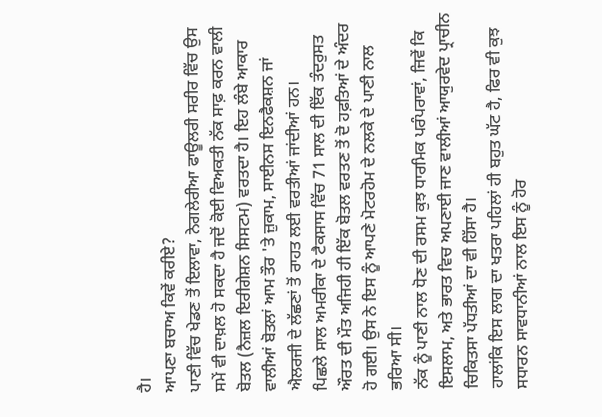ਹੈ।
ਆਪਣਾ ਬਚਾਅ ਕਿਵੇਂ ਕਰੀਏ?
ਪਾਣੀ ਵਿੱਚ ਖੇਡਣ ਤੋਂ ਇਲਾਵਾ, ਨੇਗਲੇਰੀਆ ਫਾਊਲਰੀ ਸਰੀਰ ਵਿੱਚ ਉਸ ਸਮੇਂ ਵੀ ਦਾਖ਼ਲ ਹੋ ਸਕਦਾ ਹੈ ਜਦੋਂ ਕੋਈ ਵਿਅਕਤੀ ਨੱਕ ਸਾਫ਼ ਕਰਨ ਵਾਲੀ ਬੋਤਲ (ਨੈਜ਼ਲ ਇਰੀਗੇਸ਼ਨ ਸਿਸਟਮ) ਵਰਤਦਾ ਹੈ। ਇਹ ਲੰਬੇ ਆਕਾਰ ਵਾਲੀਆਂ ਬੋਤਲਾਂ ਆਮ ਤੌਰ 'ਤੇ ਜ਼ੁਕਾਮ, ਸਾਈਨਸ ਇਨਫੈਕਸ਼ਨ ਜਾਂ ਐਲਰਜੀ ਦੇ ਲੱਛਣਾਂ ਤੋਂ ਰਾਹਤ ਲਈ ਵਰਤੀਆਂ ਜਾਂਦੀਆਂ ਹਨ।
ਪਿਛਲੇ ਸਾਲ ਅਮਰੀਕਾ ਦੇ ਟੈਕਸਾਸ ਵਿੱਚ 71 ਸਾਲ ਦੀ ਇੱਕ ਤੰਦਰੁਸਤ ਔਰਤ ਦੀ ਮੌਤ ਅਜਿਹੀ ਹੀ ਇੱਕ ਬੋਤਲ ਵਰਤਣ ਤੋਂ ਦੋ ਹਫ਼ਤਿਆਂ ਦੇ ਅੰਦਰ ਹੋ ਗਈ। ਉਸ ਨੇ ਇਸ ਨੂੰ ਆਪਣੇ ਮੋਟਰਹੋਮ ਦੇ ਨਲਕੇ ਦੇ ਪਾਣੀ ਨਾਲ ਭਰਿਆ ਸੀ।
ਨੱਕ ਨੂੰ ਪਾਣੀ ਨਾਲ ਧੋਣ ਦੀ ਰਸਮ ਕੁਝ ਧਾਰਮਿਕ ਪਰੰਪਰਾਵਾਂ, ਜਿਵੇਂ ਕਿ ਇਸਲਾਮ, ਅਤੇ ਭਾਰਤ ਵਿਚ ਅਪਣਾਈ ਜਾਣ ਵਾਲੀਆਂ ਆਯੁਰਵੇਦ ਪ੍ਰਾਚੀਨ ਚਿਕਿਤਸਾ ਪੱਧਤੀਆਂ ਦਾ ਵੀ ਹਿੱਸਾ ਹੈ।
ਹਾਲਾਂਕਿ ਇਸ ਲਾਗ ਦਾ ਖਤਰਾ ਪਹਿਲਾਂ ਹੀ ਬਹੁਤ ਘੱਟ ਹੈ, ਫਿਰ ਵੀ ਕੁਝ ਸਧਾਰਨ ਸਾਵਧਾਨੀਆਂ ਨਾਲ ਇਸ ਨੂੰ ਹੋਰ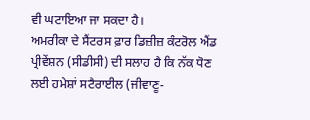ਵੀ ਘਟਾਇਆ ਜਾ ਸਕਦਾ ਹੈ।
ਅਮਰੀਕਾ ਦੇ ਸੈਂਟਰਸ ਫ਼ਾਰ ਡਿਜ਼ੀਜ਼ ਕੰਟਰੋਲ ਐਂਡ ਪ੍ਰੀਵੇਂਸ਼ਨ (ਸੀਡੀਸੀ) ਦੀ ਸਲਾਹ ਹੈ ਕਿ ਨੱਕ ਧੋਣ ਲਈ ਹਮੇਸ਼ਾਂ ਸਟੈਰਾਈਲ (ਜੀਵਾਣੂ-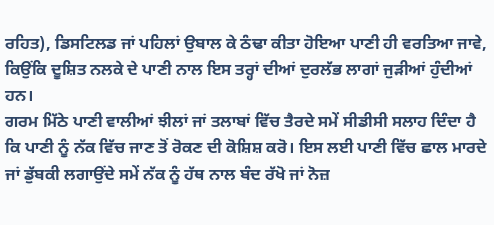ਰਹਿਤ), ਡਿਸਟਿਲਡ ਜਾਂ ਪਹਿਲਾਂ ਉਬਾਲ ਕੇ ਠੰਢਾ ਕੀਤਾ ਹੋਇਆ ਪਾਣੀ ਹੀ ਵਰਤਿਆ ਜਾਵੇ, ਕਿਉਂਕਿ ਦੂਸ਼ਿਤ ਨਲਕੇ ਦੇ ਪਾਣੀ ਨਾਲ ਇਸ ਤਰ੍ਹਾਂ ਦੀਆਂ ਦੁਰਲੱਭ ਲਾਗਾਂ ਜੁੜੀਆਂ ਹੁੰਦੀਆਂ ਹਨ।
ਗਰਮ ਮਿੱਠੇ ਪਾਣੀ ਵਾਲੀਆਂ ਝੀਲਾਂ ਜਾਂ ਤਲਾਬਾਂ ਵਿੱਚ ਤੈਰਦੇ ਸਮੇਂ ਸੀਡੀਸੀ ਸਲਾਹ ਦਿੰਦਾ ਹੈ ਕਿ ਪਾਣੀ ਨੂੰ ਨੱਕ ਵਿੱਚ ਜਾਣ ਤੋਂ ਰੋਕਣ ਦੀ ਕੋਸ਼ਿਸ਼ ਕਰੋ। ਇਸ ਲਈ ਪਾਣੀ ਵਿੱਚ ਛਾਲ ਮਾਰਦੇ ਜਾਂ ਡੁੱਬਕੀ ਲਗਾਉਂਦੇ ਸਮੇਂ ਨੱਕ ਨੂੰ ਹੱਥ ਨਾਲ ਬੰਦ ਰੱਖੋ ਜਾਂ ਨੋਜ਼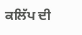ਕਲਿੱਪ ਦੀ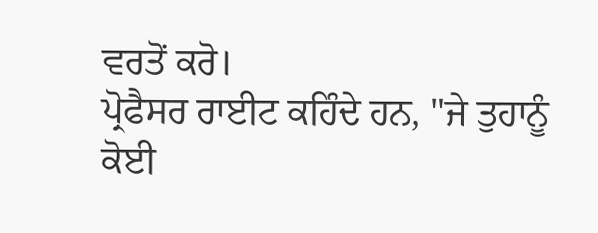ਵਰਤੋਂ ਕਰੋ।
ਪ੍ਰੋਫੈਸਰ ਰਾਈਟ ਕਹਿੰਦੇ ਹਨ, "ਜੇ ਤੁਹਾਨੂੰ ਕੋਈ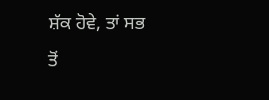ਸ਼ੱਕ ਹੋਵੇ, ਤਾਂ ਸਭ ਤੋਂ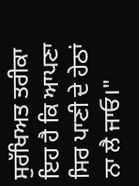ਸੁਰੱਖਿਅਤ ਤਰੀਕਾ ਇਹ ਹੈ ਕਿ ਆਪਣਾ ਸਿਰ ਪਾਣੀ ਦੇ ਹੇਠਾਂ ਨਾ ਲੈ ਜਾਓ।"